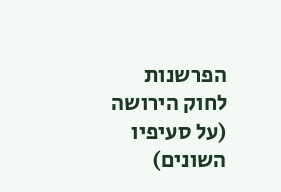הפרשנות לחוק הירושה (על סעיפיו השונים)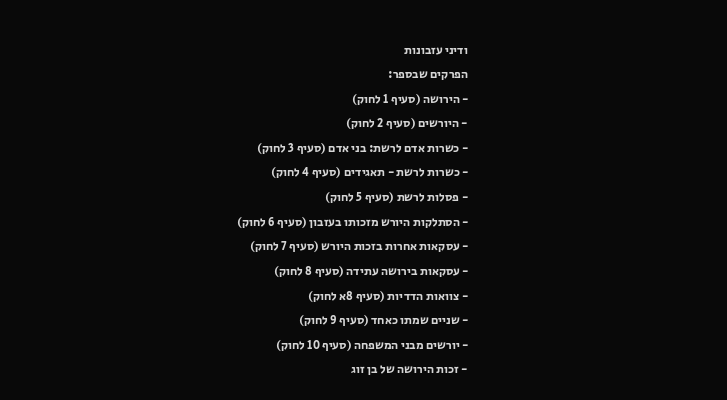ודיני עזבונות
הפרקים שבספר:
- הירושה (סעיף 1 לחוק)
- היורשים (סעיף 2 לחוק)
- כשרות אדם לרשת: בני אדם (סעיף 3 לחוק)
- כשרות לרשת - תאגידים (סעיף 4 לחוק)
- פסלות לרשת (סעיף 5 לחוק)
- הסתלקות היורש מזכותו בעזבון (סעיף 6 לחוק)
- עסקאות אחרות בזכות היורש (סעיף 7 לחוק)
- עסקאות בירושה עתידה (סעיף 8 לחוק)
- צוואות הדדיות (סעיף 8א לחוק)
- שניים שמתו כאחד (סעיף 9 לחוק)
- יורשים מבני המשפחה (סעיף 10 לחוק)
- זכות הירושה של בן זוג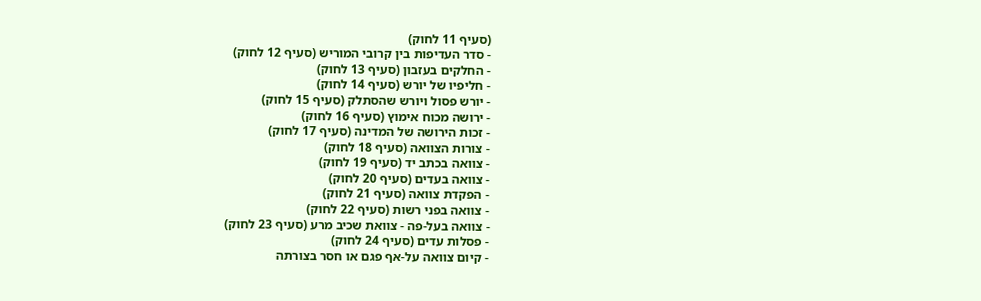(סעיף 11 לחוק)
- סדר העדיפות בין קרובי המוריש (סעיף 12 לחוק)
- החלקים בעזבון (סעיף 13 לחוק)
- חליפיו של יורש (סעיף 14 לחוק)
- יורש פסול ויורש שהסתלק (סעיף 15 לחוק)
- ירושה מכוח אימוץ (סעיף 16 לחוק)
- זכות הירושה של המדינה (סעיף 17 לחוק)
- צורות הצוואה (סעיף 18 לחוק)
- צוואה בכתב יד (סעיף 19 לחוק)
- צוואה בעדים (סעיף 20 לחוק)
- הפקדת צוואה (סעיף 21 לחוק)
- צוואה בפני רשות (סעיף 22 לחוק)
- צוואה בעל-פה - צוואת שכיב מרע (סעיף 23 לחוק)
- פסלות עדים (סעיף 24 לחוק)
- קיום צוואה על-אף פגם או חסר בצורתה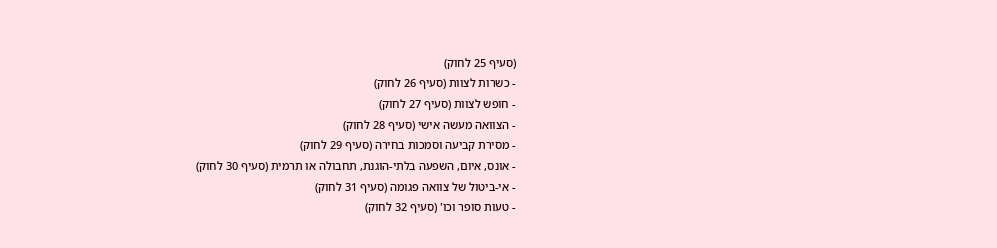(סעיף 25 לחוק)
- כשרות לצוות (סעיף 26 לחוק)
- חופש לצוות (סעיף 27 לחוק)
- הצוואה מעשה אישי (סעיף 28 לחוק)
- מסירת קביעה וסמכות בחירה (סעיף 29 לחוק)
- אונס, איום, השפעה בלתי-הוגנת, תחבולה או תרמית (סעיף 30 לחוק)
- אי-ביטול של צוואה פגומה (סעיף 31 לחוק)
- טעות סופר וכו' (סעיף 32 לחוק)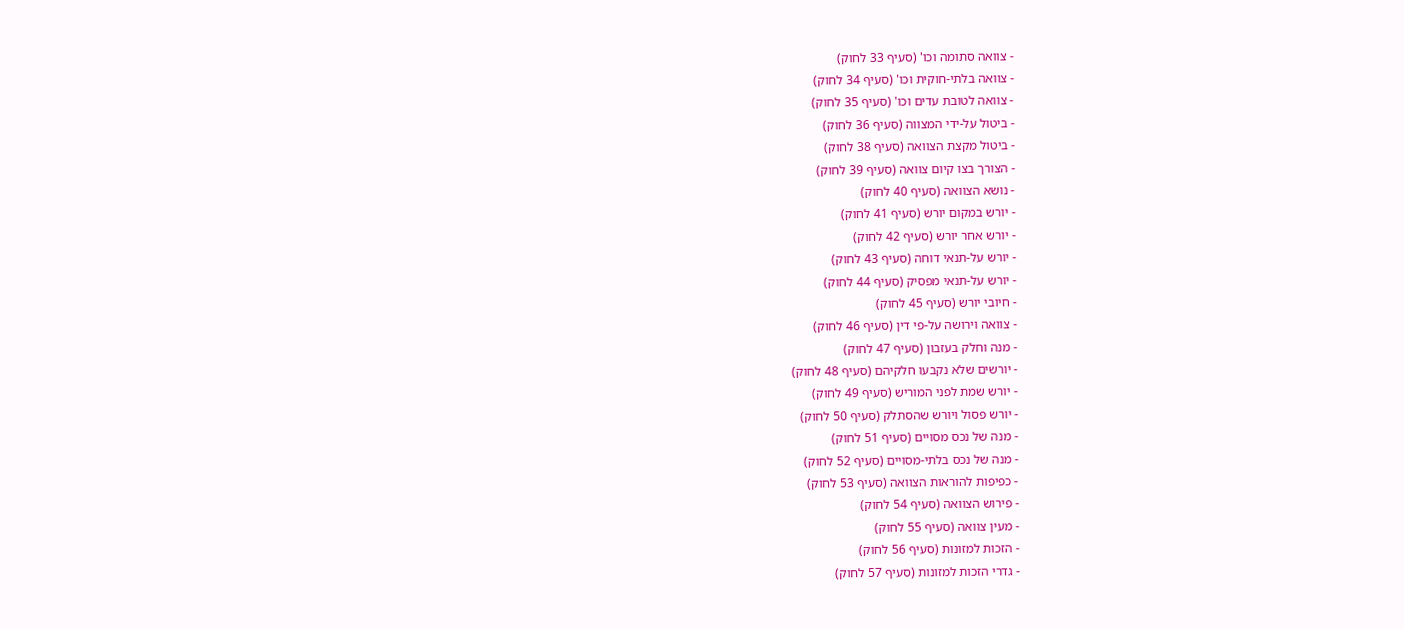- צוואה סתומה וכו' (סעיף 33 לחוק)
- צוואה בלתי-חוקית וכו' (סעיף 34 לחוק)
- צוואה לטובת עדים וכו' (סעיף 35 לחוק)
- ביטול על-ידי המצווה (סעיף 36 לחוק)
- ביטול מקצת הצוואה (סעיף 38 לחוק)
- הצורך בצו קיום צוואה (סעיף 39 לחוק)
- נושא הצוואה (סעיף 40 לחוק)
- יורש במקום יורש (סעיף 41 לחוק)
- יורש אחר יורש (סעיף 42 לחוק)
- יורש על-תנאי דוחה (סעיף 43 לחוק)
- יורש על-תנאי מפסיק (סעיף 44 לחוק)
- חיובי יורש (סעיף 45 לחוק)
- צוואה וירושה על-פי דין (סעיף 46 לחוק)
- מנה וחלק בעזבון (סעיף 47 לחוק)
- יורשים שלא נקבעו חלקיהם (סעיף 48 לחוק)
- יורש שמת לפני המוריש (סעיף 49 לחוק)
- יורש פסול ויורש שהסתלק (סעיף 50 לחוק)
- מנה של נכס מסויים (סעיף 51 לחוק)
- מנה של נכס בלתי-מסויים (סעיף 52 לחוק)
- כפיפות להוראות הצוואה (סעיף 53 לחוק)
- פירוש הצוואה (סעיף 54 לחוק)
- מעין צוואה (סעיף 55 לחוק)
- הזכות למזונות (סעיף 56 לחוק)
- גדרי הזכות למזונות (סעיף 57 לחוק)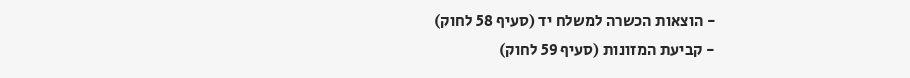- הוצאות הכשרה למשלח יד (סעיף 58 לחוק)
- קביעת המזונות (סעיף 59 לחוק)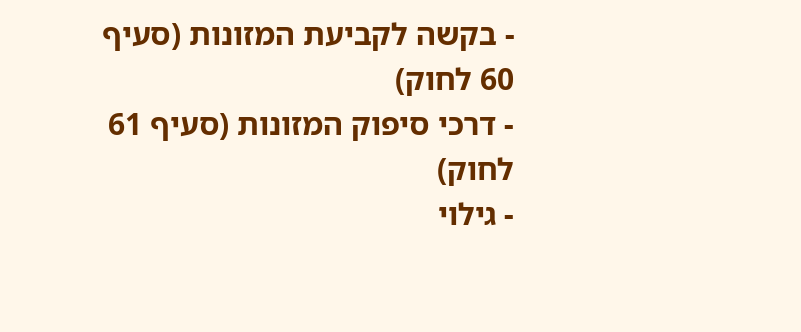- בקשה לקביעת המזונות (סעיף 60 לחוק)
- דרכי סיפוק המזונות (סעיף 61 לחוק)
- גילוי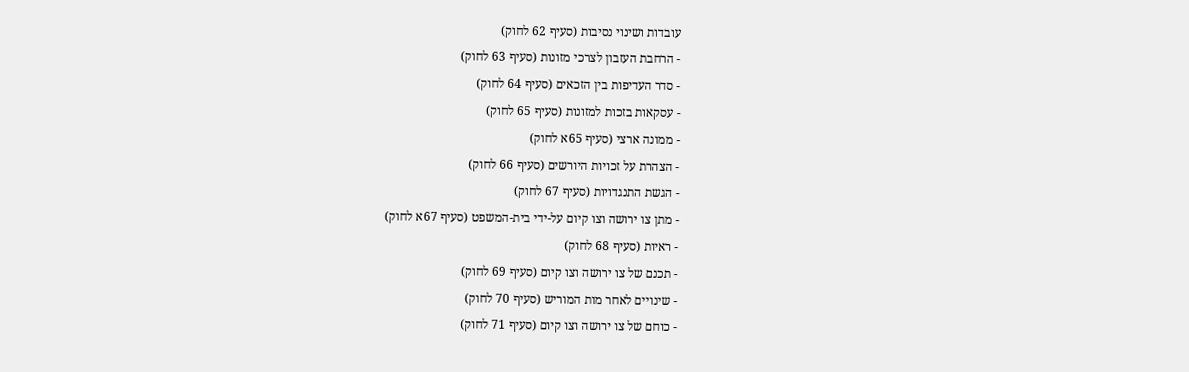עובדות ושינוי נסיבות (סעיף 62 לחוק)
- הרחבת העזבון לצרכי מזונות (סעיף 63 לחוק)
- סדר העדיפות בין הזכאים (סעיף 64 לחוק)
- עסקאות בזכות למזונות (סעיף 65 לחוק)
- ממונה ארצי (סעיף 65א לחוק)
- הצהרת על זכויות היורשים (סעיף 66 לחוק)
- הגשת התנגדויות (סעיף 67 לחוק)
- מתן צו ירושה וצו קיום על-ידי בית-המשפט (סעיף 67א לחוק)
- ראיות (סעיף 68 לחוק)
- תכנם של צו ירושה וצו קיום (סעיף 69 לחוק)
- שינויים לאחר מות המוריש (סעיף 70 לחוק)
- כוחם של צו ירושה וצו קיום (סעיף 71 לחוק)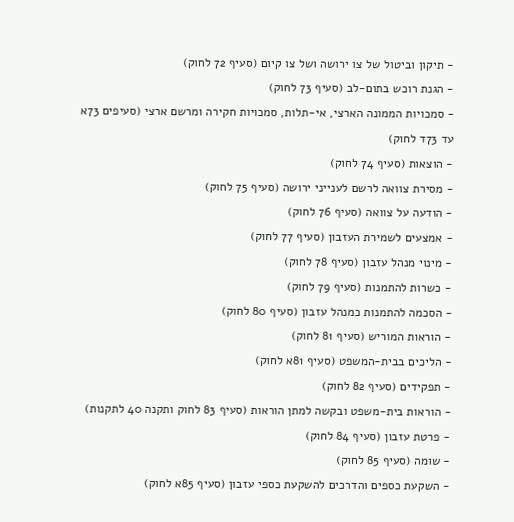- תיקון וביטול של צו ירושה ושל צו קיום (סעיף 72 לחוק)
- הגנת רוכש בתום-לב (סעיף 73 לחוק)
- סמכויות הממונה הארצי, אי-תלות, סמכויות חקירה ומרשם ארצי (סעיפים 73א עד 73ד לחוק)
- הוצאות (סעיף 74 לחוק)
- מסירת צוואה לרשם לענייני ירושה (סעיף 75 לחוק)
- הודעה על צוואה (סעיף 76 לחוק)
- אמצעים לשמירת העזבון (סעיף 77 לחוק)
- מינוי מנהל עזבון (סעיף 78 לחוק)
- כשרות להתמנות (סעיף 79 לחוק)
- הסכמה להתמנות כמנהל עזבון (סעיף 80 לחוק)
- הוראות המוריש (סעיף 81 לחוק)
- הליכים בבית-המשפט (סעיף 81א לחוק)
- תפקידים (סעיף 82 לחוק)
- הוראות בית-משפט ובקשה למתן הוראות (סעיף 83 לחוק ותקנה 40 לתקנות)
- פרטת עזבון (סעיף 84 לחוק)
- שומה (סעיף 85 לחוק)
- השקעת כספים והדרכים להשקעת כספי עזבון (סעיף 85א לחוק)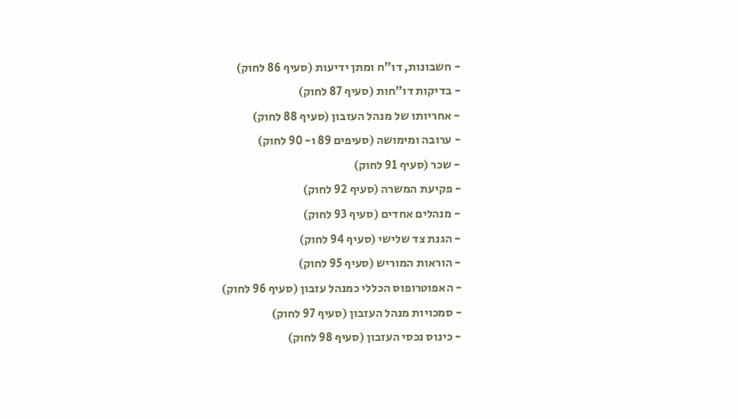- חשבונות, דו"ח ומתן ידיעות (סעיף 86 לחוק)
- בדיקות דו"חות (סעיף 87 לחוק)
- אחריותו של מנהל העזבון (סעיף 88 לחוק)
- ערובה ומימושה (סעיפים 89 ו- 90 לחוק)
- שכר (סעיף 91 לחוק)
- פקיעת המשרה (סעיף 92 לחוק)
- מנהלים אחדים (סעיף 93 לחוק)
- הגנת צד שלישי (סעיף 94 לחוק)
- הוראות המוריש (סעיף 95 לחוק)
- האפוטרופוס הכללי כמנהל עזבון (סעיף 96 לחוק)
- סמכויות מנהל העזבון (סעיף 97 לחוק)
- כינוס נכסי העזבון (סעיף 98 לחוק)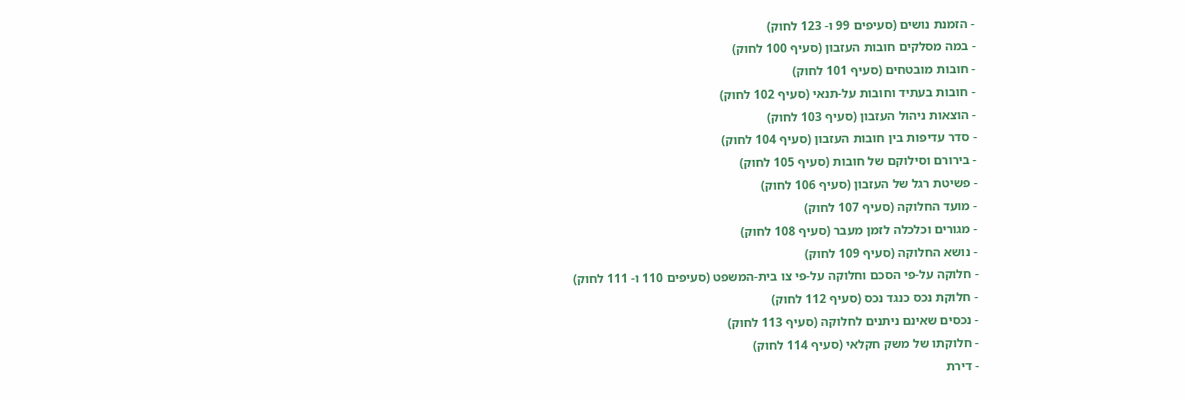- הזמנת נושים (סעיפים 99 ו- 123 לחוק)
- במה מסלקים חובות העזבון (סעיף 100 לחוק)
- חובות מובטחים (סעיף 101 לחוק)
- חובות בעתיד וחובות על-תנאי (סעיף 102 לחוק)
- הוצאות ניהול העזבון (סעיף 103 לחוק)
- סדר עדיפות בין חובות העזבון (סעיף 104 לחוק)
- בירורם וסילוקם של חובות (סעיף 105 לחוק)
- פשיטת רגל של העזבון (סעיף 106 לחוק)
- מועד החלוקה (סעיף 107 לחוק)
- מגורים וכלכלה לזמן מעבר (סעיף 108 לחוק)
- נושא החלוקה (סעיף 109 לחוק)
- חלוקה על-פי הסכם וחלוקה על-פי צו בית-המשפט (סעיפים 110 ו- 111 לחוק)
- חלוקת נכס כנגד נכס (סעיף 112 לחוק)
- נכסים שאינם ניתנים לחלוקה (סעיף 113 לחוק)
- חלוקתו של משק חקלאי (סעיף 114 לחוק)
- דירת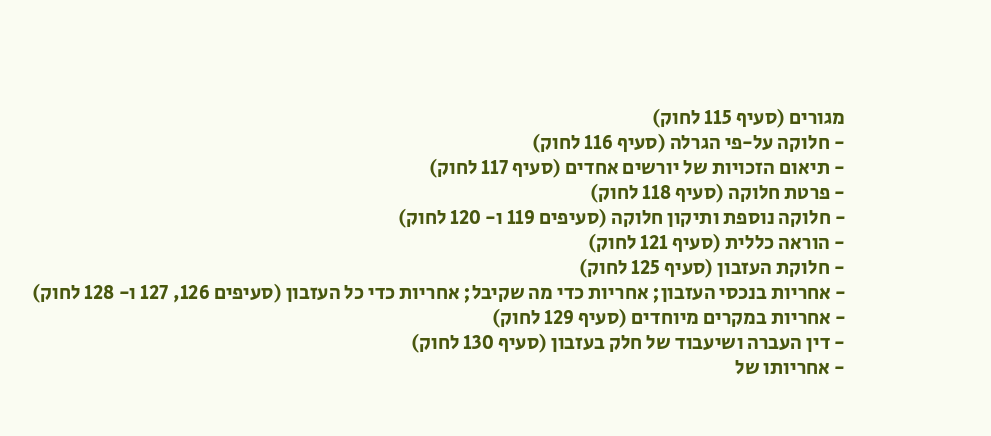מגורים (סעיף 115 לחוק)
- חלוקה על-פי הגרלה (סעיף 116 לחוק)
- תיאום הזכויות של יורשים אחדים (סעיף 117 לחוק)
- פרטת חלוקה (סעיף 118 לחוק)
- חלוקה נוספת ותיקון חלוקה (סעיפים 119 ו- 120 לחוק)
- הוראה כללית (סעיף 121 לחוק)
- חלוקת העזבון (סעיף 125 לחוק)
- אחריות בנכסי העזבון; אחריות כדי מה שקיבל; אחריות כדי כל העזבון (סעיפים 126, 127 ו- 128 לחוק)
- אחריות במקרים מיוחדים (סעיף 129 לחוק)
- דין העברה ושיעבוד של חלק בעזבון (סעיף 130 לחוק)
- אחריותו של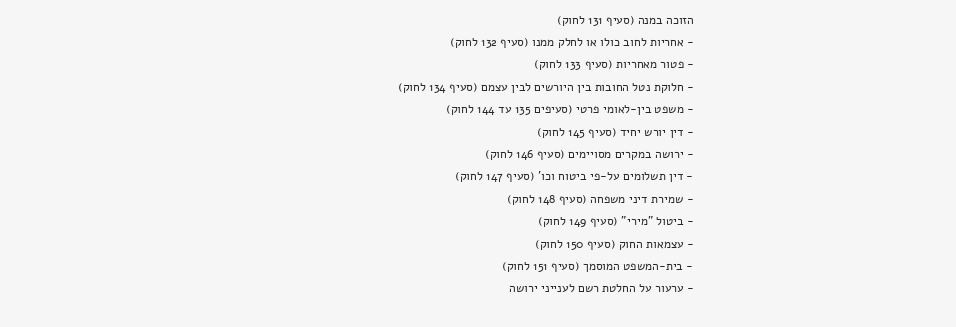הזוכה במנה (סעיף 131 לחוק)
- אחריות לחוב כולו או לחלק ממנו (סעיף 132 לחוק)
- פטור מאחריות (סעיף 133 לחוק)
- חלוקת נטל החובות בין היורשים לבין עצמם (סעיף 134 לחוק)
- משפט בין-לאומי פרטי (סעיפים 135 עד 144 לחוק)
- דין יורש יחיד (סעיף 145 לחוק)
- ירושה במקרים מסויימים (סעיף 146 לחוק)
- דין תשלומים על-פי ביטוח וכו' (סעיף 147 לחוק)
- שמירת דיני משפחה (סעיף 148 לחוק)
- ביטול "מירי" (סעיף 149 לחוק)
- עצמאות החוק (סעיף 150 לחוק)
- בית-המשפט המוסמך (סעיף 151 לחוק)
- ערעור על החלטת רשם לענייני ירושה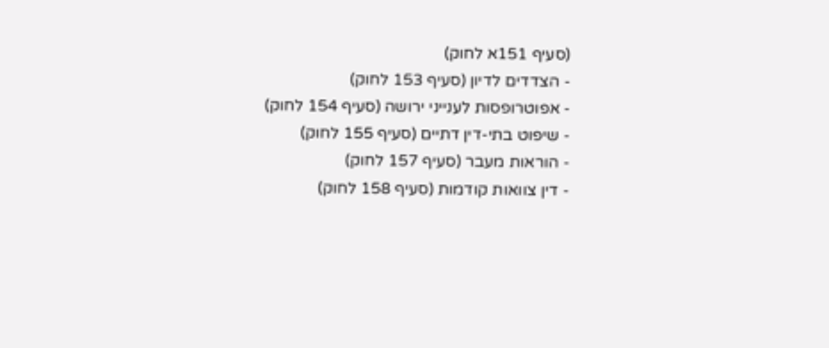(סעיף 151א לחוק)
- הצדדים לדיון (סעיף 153 לחוק)
- אפוטרופסות לענייני ירושה (סעיף 154 לחוק)
- שיפוט בתי-דין דתיים (סעיף 155 לחוק)
- הוראות מעבר (סעיף 157 לחוק)
- דין צוואות קודמות (סעיף 158 לחוק)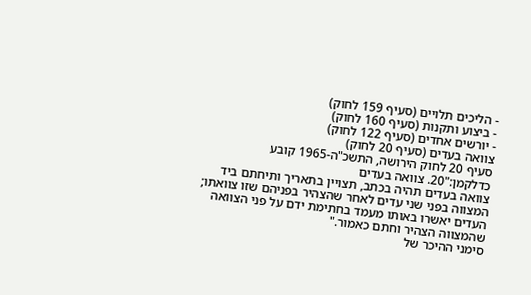- הליכים תלויים (סעיף 159 לחוק)
- ביצוע ותקנות (סעיף 160 לחוק)
- יורשים אחדים (סעיף 122 לחוק)
צוואה בעדים (סעיף 20 לחוק)
סעיף 20 לחוק הירושה, התשכ"ה-1965 קובע כדלקמן:"20. צוואה בעדים
צוואה בעדים תהיה בכתב, תצויין בתאריך ותיחתם ביד המצווה בפני שני עדים לאחר שהצהיר בפניהם שזו צוואתו; העדים יאשרו באותו מעמד בחתימת ידם על פני הצוואה שהמצווה הצהיר וחתם כאמור."
סימני ההיכר של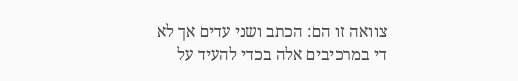צוואה זו הם: הכתב ושני עדים אך לא די במרכיבים אלה בכדי להעיד על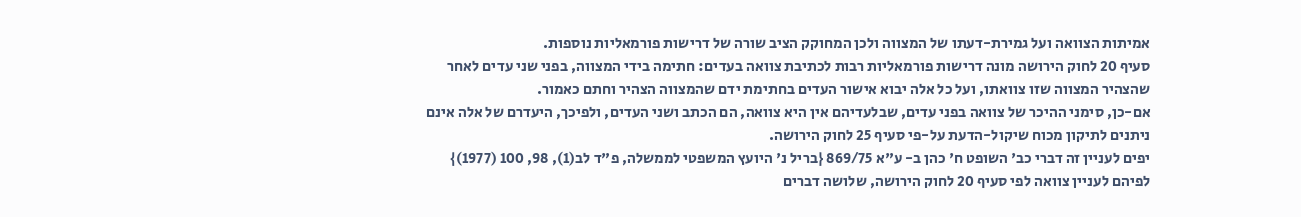אמיתות הצוואה ועל גמירת-דעתו של המצווה ולכן המחוקק הציב שורה של דרישות פורמאליות נוספות.
סעיף 20 לחוק הירושה מונה דרישות פורמאליות רבות לכתיבת צוואה בעדים: חתימה בידי המצווה, בפני שני עדים לאחר שהצהיר המצווה שזו צוואתו, ועל כל אלה יבוא אישור העדים בחתימת ידם שהמצווה הצהיר וחתם כאמור.
אם-כן, סימני ההיכר של צוואה בפני עדים, שבלעדיהם אין היא צוואה, הם הכתב ושני העדים, ולפיכך, היעדרם של אלה אינם ניתנים לתיקון מכוח שיקול-הדעת על-פי סעיף 25 לחוק הירושה.
יפים לעניין זה דברי כב' השופט ח' כהן ב- ע"א 869/75 {בריל נ' היועץ המשפטי לממשלה, פ"ד לב(1), 98, 100 (1977)} לפיהם לעניין צוואה לפי סעיף 20 לחוק הירושה, שלושה דברים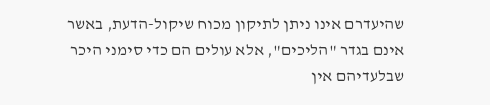שהיעדרם אינו ניתן לתיקון מכוח שיקול-הדעת, באשר אינם בגדר "הליכים", אלא עולים הם כדי סימני היכר שבלעדיהם אין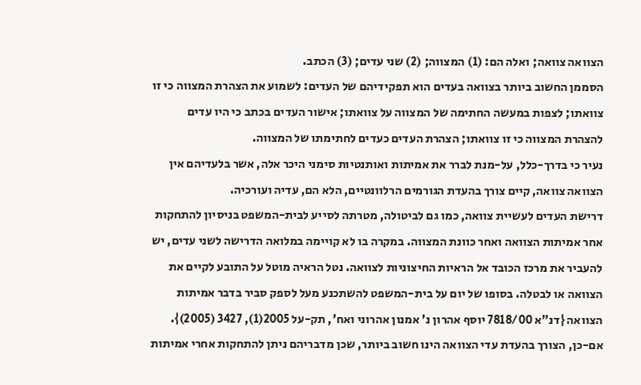הצוואה צוואה; ואלה הם: (1) המצווה; (2) שני עדים; (3) הכתב.
הסממן החשוב ביותר בצוואה בעדים הוא תפקידיהם של העדים: לשמוע את הצהרת המצווה כי זו צוואתו; לצפות במעשה החתימה של המצווה על צוואתו; אישור העדים בכתב כי היו עדים להצהרת המצווה כי זו צוואתו; הצהרת העדים כעדים לחתימתו של המצווה.
נעיר כי בדרך-כלל, על-מנת לברר את אמיתות ואותנטיות סימני היכר אלה, אשר בלעדיהם אין הצוואה צוואה, קיים צורך בהעדת הגורמים הרלוונטיים, הלא הם, עדיה ועורכיה.
דרישת העדים לעשיית צוואה, כמו גם לביטולה, מטרתה לסייע לבית-המשפט בניסיון להתחקות אחר אמיתות הצוואה ואחר כוונת המצווה. במקרה בו לא קויימה במלואה הדרישה לשני עדים, יש להעביר את מרכז הכובד אל הראיות החיצוניות לצוואה. נטל הראיה מוטל על התובע לקיים את הצוואה או לבטלה. בסופו של יום על בית-המשפט להשתכנע מעל לספק סביר בדבר אמיתות הצוואה {דנ"א 7818/00 יוסף אהרון נ' אמנון אהרוני ואח', תק-על 2005(1), 3427 (2005)}.
אם-כן, הצורך בהעדת עדי הצוואה הינו חשוב ביותר, שכן מדבריהם ניתן להתחקות אחרי אמיתות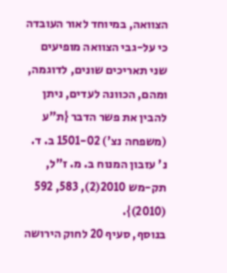הצוואה, במיוחד לאור העובדה כי על-גבי הצוואה מופיעים שני תאריכים שונים, לדוגמה, ומהם, הכוונה לעדים, ניתן להבין את פשר הדבר {ת"ע (משפחה נצ') 1501-02 ב. ד. נ' עזבון המנוח ב. מ. ז"ל, תק-מש 2010(2), 583, 592 (2010)}.
בנוסף, סעיף 20 לחוק הירושה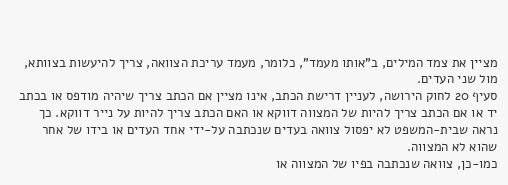מציין את צמד המילים, ב"אותו מעמד", כלומר, מעמד עריכת הצוואה, צריך להיעשות בצוותא, מול שני העדים.
סעיף 20 לחוק הירושה, לעניין דרישת הכתב, אינו מציין אם הכתב צריך שיהיה מודפס או בכתב יד או אם הכתב צריך להיות של המצווה דווקא או האם הכתב צריך להיות על נייר דווקא. כך נראה שבית-המשפט לא יפסול צוואה בעדים שנכתבה על-ידי אחד העדים או בידו של אחר שהוא לא המצווה.
כמו-כן, צוואה שנכתבה בפיו של המצווה או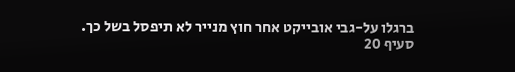ברגלו על-גבי אובייקט אחר חוץ מנייר לא תיפסל בשל כך.
סעיף 20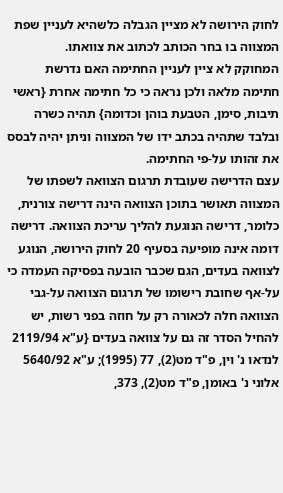לחוק הירושה לא מציין הגבלה כלשהיא לעניין שפת המצווה בו בחר הכותב לכתוב את צוואתו.
המחוקק לא ציין לעניין החתימה האם נדרשת חתימה מלאה ולכן נראה כי כל חתימה אחרת {ראשי תיבות, סימן, הטבעת בוהן וכדומה} תהיה כשרה ובלבד שתהיה בכתב ידו של המצווה וניתן יהיה לבסס את זהותו על-פי החתימה.
עצם הדרישה שעובדת תרגום הצוואה לשפתו של המצווה תאושר בתוכן הצוואה הינה דרישה צורנית, כלומר, דרישה הנוגעת להליך עריכת הצוואה. דרישה דומה אינה מופיעה בסעיף 20 לחוק הירושה, הנוגע לצוואה בעדים, הגם שכבר הובעה בפסיקה העמדה כי על-אף שחובת רישומו של תרגום הצוואה על-גבי הצוואה חלה לכאורה רק על חוזה בפני רשות, יש להחיל הסדר זה גם על צוואה בעדים {ע"א 2119/94 לנדאו נ' וין, פ"ד מט(2), 77 (1995); ע"א 5640/92 אלוני נ' באומן, פ"ד מט(2), 373,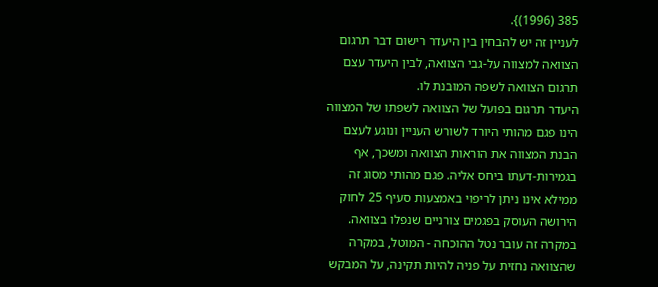385 (1996)}.
לעניין זה יש להבחין בין היעדר רישום דבר תרגום הצוואה למצווה על-גבי הצוואה, לבין היעדר עצם תרגום הצוואה לשפה המובנת לו.
היעדר תרגום בפועל של הצוואה לשפתו של המצווה הינו פגם מהותי היורד לשורש העניין ונוגע לעצם הבנת המצווה את הוראות הצוואה ומשכך, אף בגמירות-דעתו ביחס אליה. פגם מהותי מסוג זה ממילא אינו ניתן לריפוי באמצעות סעיף 25 לחוק הירושה העוסק בפגמים צורניים שנפלו בצוואה. במקרה זה עובר נטל ההוכחה - המוטל, במקרה שהצוואה נחזית על פניה להיות תקינה, על המבקש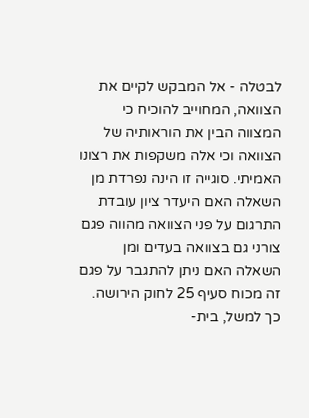לבטלה - אל המבקש לקיים את הצוואה, המחוייב להוכיח כי המצווה הבין את הוראותיה של הצוואה וכי אלה משקפות את רצונו האמיתי. סוגייה זו הינה נפרדת מן השאלה האם היעדר ציון עובדת התרגום על פני הצוואה מהווה פגם צורני גם בצוואה בעדים ומן השאלה האם ניתן להתגבר על פגם זה מכוח סעיף 25 לחוק הירושה.
כך למשל, בית-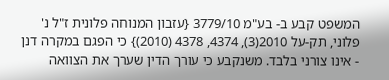המשפט קבע ב- בע"מ 3779/10 {עזבון המנוחה פלונית ז"ל נ' פלוני, תק-על 2010(3), 4374, 4378 (2010)} כי הפגם במקרה דנן - אינו צורני בלבד. משנקבע כי עורך הדין שערך את הצוואה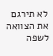לא תירגם את הצוואה לשפה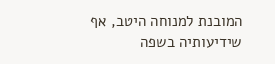המובנת למנוחה היטב, אף שידיעותיה בשפה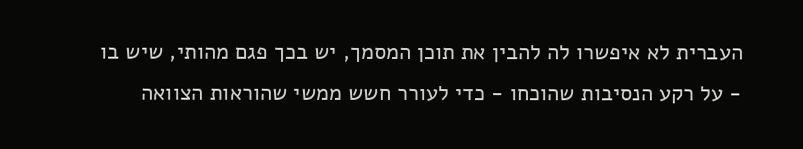העברית לא איפשרו לה להבין את תוכן המסמך, יש בכך פגם מהותי, שיש בו - על רקע הנסיבות שהוכחו - כדי לעורר חשש ממשי שהוראות הצוואה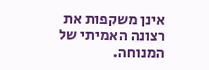אינן משקפות את רצונה האמיתי של המנוחה.